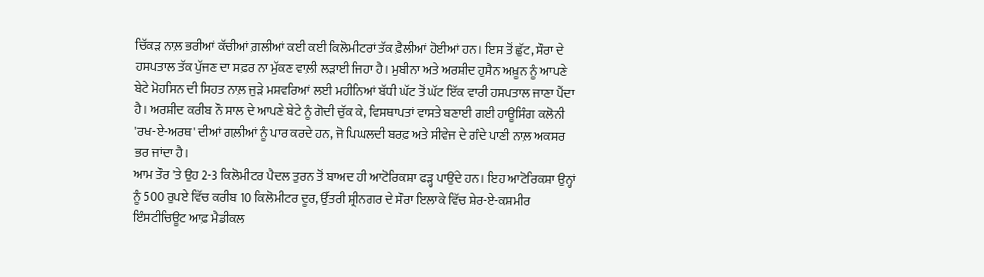ਚਿੱਕੜ ਨਾਲ਼ ਭਰੀਆਂ ਕੱਚੀਆਂ ਗ਼ਲੀਆਂ ਕਈ ਕਈ ਕਿਲੋਮੀਟਰਾਂ ਤੱਕ ਫ਼ੈਲੀਆਂ ਹੋਈਆਂ ਹਨ। ਇਸ ਤੋਂ ਛੁੱਟ, ਸੌਰਾ ਦੇ ਹਸਪਤਾਲ ਤੱਕ ਪੁੱਜਣ ਦਾ ਸਫ਼ਰ ਨਾ ਮੁੱਕਣ ਵਾਲ਼ੀ ਲੜਾਈ ਜਿਹਾ ਹੈ। ਮੁਬੀਨਾ ਅਤੇ ਅਰਸ਼ੀਦ ਹੁਸੈਨ ਅਖ਼ੂਨ ਨੂੰ ਆਪਣੇ ਬੇਟੇ ਮੋਹਸਿਨ ਦੀ ਸਿਹਤ ਨਾਲ਼ ਜੁੜੇ ਮਸ਼ਵਰਿਆਂ ਲਈ ਮਹੀਨਿਆਂ ਬੱਧੀ ਘੱਟ ਤੋਂ ਘੱਟ ਇੱਕ ਵਾਰੀ ਹਸਪਤਾਲ ਜਾਣਾ ਪੈਂਦਾ ਹੈ। ਅਰਸ਼ੀਦ ਕਰੀਬ ਨੌ ਸਾਲ ਦੇ ਆਪਣੇ ਬੇਟੇ ਨੂੰ ਗੋਦੀ ਚੁੱਕ ਕੇ, ਵਿਸਥਾਪਤਾਂ ਵਾਸਤੇ ਬਣਾਈ ਗਈ ਹਾਊਸਿੰਗ ਕਲੋਨੀ 'ਰਖ-ਏ-ਅਰਥ' ਦੀਆਂ ਗਲ਼ੀਆਂ ਨੂੰ ਪਾਰ ਕਰਦੇ ਹਨ, ਜੋ ਪਿਘਲਦੀ ਬਰਫ਼ ਅਤੇ ਸੀਵੇਜ ਦੇ ਗੰਦੇ ਪਾਣੀ ਨਾਲ਼ ਅਕਸਰ ਭਰ ਜਾਂਦਾ ਹੈ।
ਆਮ ਤੌਰ 'ਤੇ ਉਹ 2-3 ਕਿਲੋਮੀਟਰ ਪੈਦਲ ਤੁਰਨ ਤੋਂ ਬਾਅਦ ਹੀ ਆਟੋਰਿਕਸ਼ਾ ਫੜ੍ਹ ਪਾਉਂਦੇ ਹਨ। ਇਹ ਆਟੋਰਿਕਸ਼ਾ ਉਨ੍ਹਾਂ ਨੂੰ 500 ਰੁਪਏ ਵਿੱਚ ਕਰੀਬ 10 ਕਿਲੋਮੀਟਰ ਦੂਰ, ਉੱਤਰੀ ਸ਼੍ਰੀਨਗਰ ਦੇ ਸੌਰਾ ਇਲਾਕੇ ਵਿੱਚ ਸ਼ੇਰ-ਏ-ਕਸ਼ਮੀਰ ਇੰਸਟੀਚਿਊਟ ਆਫ਼ ਮੈਡੀਕਲ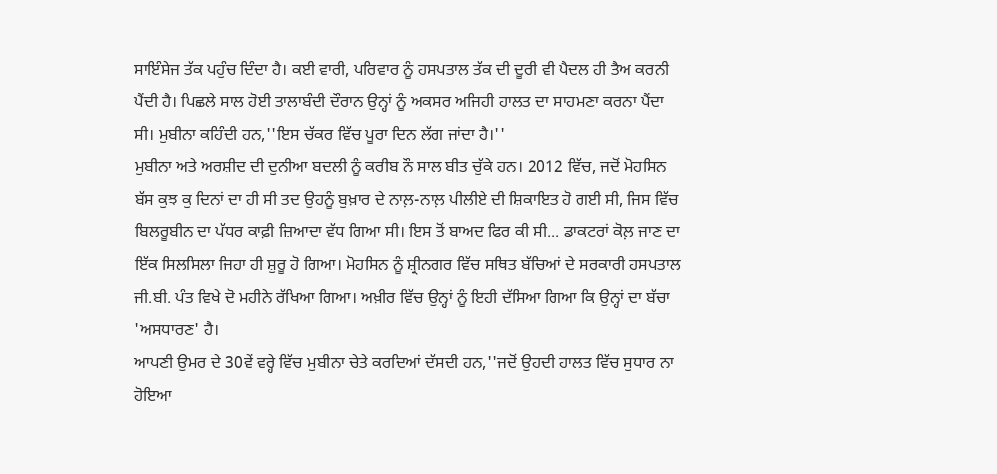ਸਾਇੰਸੇਜ ਤੱਕ ਪਹੁੰਚ ਦਿੰਦਾ ਹੈ। ਕਈ ਵਾਰੀ, ਪਰਿਵਾਰ ਨੂੰ ਹਸਪਤਾਲ ਤੱਕ ਦੀ ਦੂਰੀ ਵੀ ਪੈਦਲ ਹੀ ਤੈਅ ਕਰਨੀ ਪੈਂਦੀ ਹੈ। ਪਿਛਲੇ ਸਾਲ ਹੋਈ ਤਾਲਾਬੰਦੀ ਦੌਰਾਨ ਉਨ੍ਹਾਂ ਨੂੰ ਅਕਸਰ ਅਜਿਹੀ ਹਾਲਤ ਦਾ ਸਾਹਮਣਾ ਕਰਨਾ ਪੈਂਦਾ ਸੀ। ਮੁਬੀਨਾ ਕਹਿੰਦੀ ਹਨ,''ਇਸ ਚੱਕਰ ਵਿੱਚ ਪੂਰਾ ਦਿਨ ਲੱਗ ਜਾਂਦਾ ਹੈ।''
ਮੁਬੀਨਾ ਅਤੇ ਅਰਸ਼ੀਦ ਦੀ ਦੁਨੀਆ ਬਦਲੀ ਨੂੰ ਕਰੀਬ ਨੌ ਸਾਲ ਬੀਤ ਚੁੱਕੇ ਹਨ। 2012 ਵਿੱਚ, ਜਦੋਂ ਮੋਹਸਿਨ ਬੱਸ ਕੁਝ ਕੁ ਦਿਨਾਂ ਦਾ ਹੀ ਸੀ ਤਦ ਉਹਨੂੰ ਬੁਖ਼ਾਰ ਦੇ ਨਾਲ਼-ਨਾਲ਼ ਪੀਲੀਏ ਦੀ ਸ਼ਿਕਾਇਤ ਹੋ ਗਈ ਸੀ, ਜਿਸ ਵਿੱਚ ਬਿਲਰੂਬੀਨ ਦਾ ਪੱਧਰ ਕਾਫ਼ੀ ਜ਼ਿਆਦਾ ਵੱਧ ਗਿਆ ਸੀ। ਇਸ ਤੋਂ ਬਾਅਦ ਫਿਰ ਕੀ ਸੀ... ਡਾਕਟਰਾਂ ਕੋਲ਼ ਜਾਣ ਦਾ ਇੱਕ ਸਿਲਸਿਲਾ ਜਿਹਾ ਹੀ ਸ਼ੁਰੂ ਹੋ ਗਿਆ। ਮੋਹਸਿਨ ਨੂੰ ਸ਼੍ਰੀਨਗਰ ਵਿੱਚ ਸਥਿਤ ਬੱਚਿਆਂ ਦੇ ਸਰਕਾਰੀ ਹਸਪਤਾਲ ਜੀ.ਬੀ. ਪੰਤ ਵਿਖੇ ਦੋ ਮਹੀਨੇ ਰੱਖਿਆ ਗਿਆ। ਅਖ਼ੀਰ ਵਿੱਚ ਉਨ੍ਹਾਂ ਨੂੰ ਇਹੀ ਦੱਸਿਆ ਗਿਆ ਕਿ ਉਨ੍ਹਾਂ ਦਾ ਬੱਚਾ 'ਅਸਧਾਰਣ' ਹੈ।
ਆਪਣੀ ਉਮਰ ਦੇ 30ਵੇਂ ਵਰ੍ਹੇ ਵਿੱਚ ਮੁਬੀਨਾ ਚੇਤੇ ਕਰਦਿਆਂ ਦੱਸਦੀ ਹਨ,''ਜਦੋਂ ਉਹਦੀ ਹਾਲਤ ਵਿੱਚ ਸੁਧਾਰ ਨਾ ਹੋਇਆ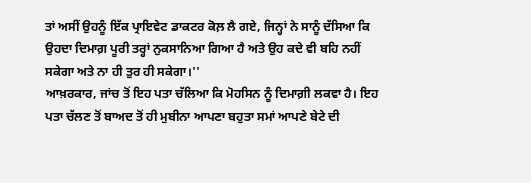ਤਾਂ ਅਸੀਂ ਉਹਨੂੰ ਇੱਕ ਪ੍ਰਾਇਵੇਟ ਡਾਕਟਰ ਕੋਲ਼ ਲੈ ਗਏ, ਜਿਨ੍ਹਾਂ ਨੇ ਸਾਨੂੰ ਦੱਸਿਆ ਕਿ ਉਹਦਾ ਦਿਮਾਗ਼ ਪੂਰੀ ਤਰ੍ਹਾਂ ਨੁਕਸਾਨਿਆ ਗਿਆ ਹੈ ਅਤੇ ਉਹ ਕਦੇ ਵੀ ਬਹਿ ਨਹੀਂ ਸਕੇਗਾ ਅਤੇ ਨਾ ਹੀ ਤੁਰ ਹੀ ਸਕੇਗਾ।''
ਆਖ਼ਰਕਾਰ, ਜਾਂਚ ਤੋਂ ਇਹ ਪਤਾ ਚੱਲਿਆ ਕਿ ਮੋਹਸਿਨ ਨੂੰ ਦਿਮਾਗ਼ੀ ਲਕਵਾ ਹੈ। ਇਹ ਪਤਾ ਚੱਲਣ ਤੋਂ ਬਾਅਦ ਤੋਂ ਹੀ ਮੁਬੀਨਾ ਆਪਣਾ ਬਹੁਤਾ ਸਮਾਂ ਆਪਣੇ ਬੇਟੇ ਦੀ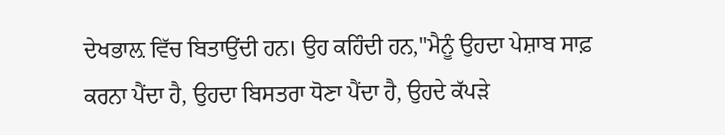ਦੇਖਭਾਲ਼ ਵਿੱਚ ਬਿਤਾਉਂਦੀ ਹਨ। ਉਹ ਕਹਿੰਦੀ ਹਨ,''ਮੈਨੂੰ ਉਹਦਾ ਪੇਸ਼ਾਬ ਸਾਫ਼ ਕਰਨਾ ਪੈਂਦਾ ਹੈ, ਉਹਦਾ ਬਿਸਤਰਾ ਧੋਣਾ ਪੈਂਦਾ ਹੈ, ਉਹਦੇ ਕੱਪੜੇ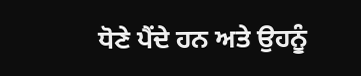ਧੋਣੇ ਪੈਂਦੇ ਹਨ ਅਤੇ ਉਹਨੂੰ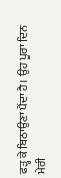ਫੜ੍ਹ ਕੇ ਬਿਠਾਉਣਾ ਪੈਂਦਾ ਹੈ। ਉਹ ਪੂਰਾ ਦਿਨ ਮੇਰੀ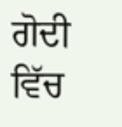ਗੋਦੀ ਵਿੱਚ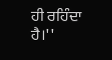ਹੀ ਰਹਿੰਦਾ ਹੈ।''